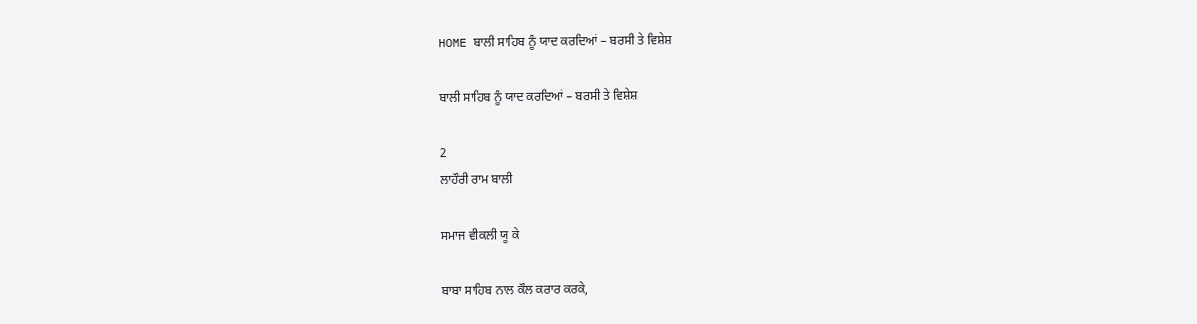HOME ਬਾਲੀ ਸਾਹਿਬ ਨੂੰ ਯਾਦ ਕਰਦਿਆਂ – ਬਰਸੀ ਤੇ ਵਿਸ਼ੇਸ਼

ਬਾਲੀ ਸਾਹਿਬ ਨੂੰ ਯਾਦ ਕਰਦਿਆਂ – ਬਰਸੀ ਤੇ ਵਿਸ਼ੇਸ਼

2
ਲਾਹੌਰੀ ਰਾਮ ਬਾਲੀ

ਸਮਾਜ ਵੀਕਲੀ ਯੂ ਕੇ

ਬਾਬਾ ਸਾਹਿਬ ਨਾਲ ਕੌਲ ਕਰਾਰ ਕਰਕੇ,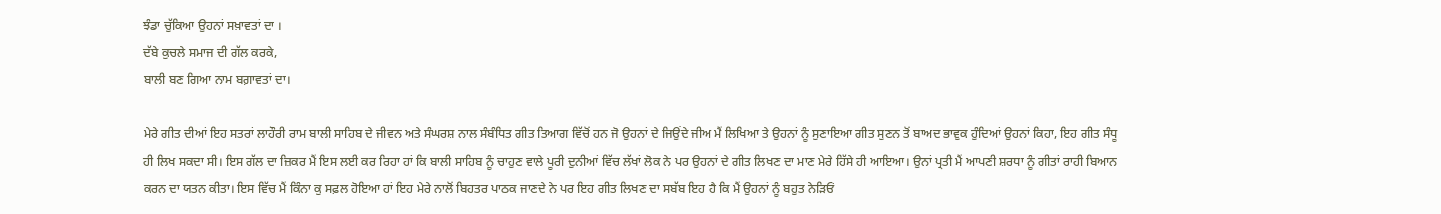ਝੰਡਾ ਚੁੱਕਿਆ ਉਹਨਾਂ ਸਖ਼ਾਵਤਾਂ ਦਾ ।
ਦੱਬੇ ਕੁਚਲੇ ਸਮਾਜ ਦੀ ਗੱਲ ਕਰਕੇ,
ਬਾਲੀ ਬਣ ਗਿਆ ਨਾਮ ਬਗ਼ਾਵਤਾਂ ਦਾ।

ਮੇਰੇ ਗੀਤ ਦੀਆਂ ਇਹ ਸਤਰਾਂ ਲਾਹੌਰੀ ਰਾਮ ਬਾਲੀ ਸਾਹਿਬ ਦੇ ਜੀਵਨ ਅਤੇ ਸੰਘਰਸ਼ ਨਾਲ ਸੰਬੰਧਿਤ ਗੀਤ ਤਿਆਗ ਵਿੱਚੋਂ ਹਨ ਜੋ ਉਹਨਾਂ ਦੇ ਜਿਉਂਦੇ ਜੀਅ ਮੈਂ ਲਿਖਿਆ ਤੇ ਉਹਨਾਂ ਨੂੰ ਸੁਣਾਇਆ ਗੀਤ ਸੁਣਨ ਤੋਂ ਬਾਅਦ ਭਾਵੁਕ ਹੁੰਦਿਆਂ ਉਹਨਾਂ ਕਿਹਾ, ਇਹ ਗੀਤ ਸੰਧੂ ਹੀ ਲਿਖ ਸਕਦਾ ਸੀ। ਇਸ ਗੱਲ ਦਾ ਜ਼ਿਕਰ ਮੈਂ ਇਸ ਲਈ ਕਰ ਰਿਹਾ ਹਾਂ ਕਿ ਬਾਲੀ ਸਾਹਿਬ ਨੂੰ ਚਾਹੁਣ ਵਾਲੇ ਪੂਰੀ ਦੁਨੀਆਂ ਵਿੱਚ ਲੱਖਾਂ ਲੋਕ ਨੇ ਪਰ ਉਹਨਾਂ ਦੇ ਗੀਤ ਲਿਖਣ ਦਾ ਮਾਣ ਮੇਰੇ ਹਿੱਸੇ ਹੀ ਆਇਆ। ਉਨਾਂ ਪ੍ਰਤੀ ਮੈਂ ਆਪਣੀ ਸ਼ਰਧਾ ਨੂੰ ਗੀਤਾਂ ਰਾਹੀ ਬਿਆਨ ਕਰਨ ਦਾ ਯਤਨ ਕੀਤਾ। ਇਸ ਵਿੱਚ ਮੈਂ ਕਿੰਨਾ ਕੁ ਸਫ਼ਲ ਹੋਇਆ ਹਾਂ ਇਹ ਮੇਰੇ ਨਾਲੋਂ ਬਿਹਤਰ ਪਾਠਕ ਜਾਣਦੇ ਨੇ ਪਰ ਇਹ ਗੀਤ ਲਿਖਣ ਦਾ ਸਬੱਬ ਇਹ ਹੈ ਕਿ ਮੈਂ ਉਹਨਾਂ ਨੂੰ ਬਹੁਤ ਨੇੜਿਓਂ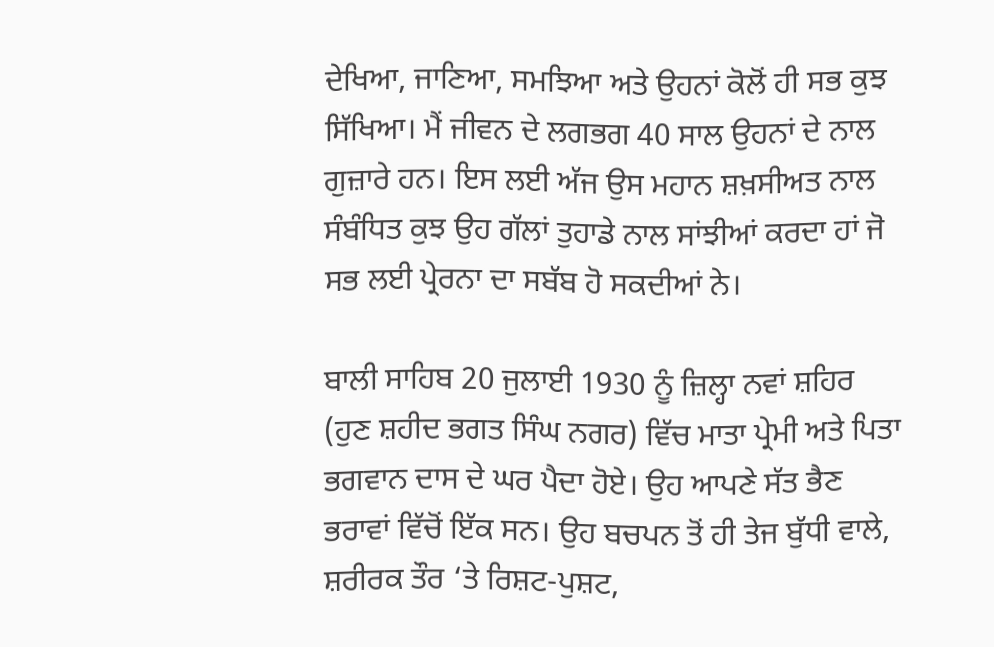ਦੇਖਿਆ, ਜਾਣਿਆ, ਸਮਝਿਆ ਅਤੇ ਉਹਨਾਂ ਕੋਲੋਂ ਹੀ ਸਭ ਕੁਝ ਸਿੱਖਿਆ। ਮੈਂ ਜੀਵਨ ਦੇ ਲਗਭਗ 40 ਸਾਲ ਉਹਨਾਂ ਦੇ ਨਾਲ ਗੁਜ਼ਾਰੇ ਹਨ। ਇਸ ਲਈ ਅੱਜ ਉਸ ਮਹਾਨ ਸ਼ਖ਼ਸੀਅਤ ਨਾਲ ਸੰਬੰਧਿਤ ਕੁਝ ਉਹ ਗੱਲਾਂ ਤੁਹਾਡੇ ਨਾਲ ਸਾਂਝੀਆਂ ਕਰਦਾ ਹਾਂ ਜੋ ਸਭ ਲਈ ਪ੍ਰੇਰਨਾ ਦਾ ਸਬੱਬ ਹੋ ਸਕਦੀਆਂ ਨੇ।

ਬਾਲੀ ਸਾਹਿਬ 20 ਜੁਲਾਈ 1930 ਨੂੰ ਜ਼ਿਲ੍ਹਾ ਨਵਾਂ ਸ਼ਹਿਰ (ਹੁਣ ਸ਼ਹੀਦ ਭਗਤ ਸਿੰਘ ਨਗਰ) ਵਿੱਚ ਮਾਤਾ ਪ੍ਰੇਮੀ ਅਤੇ ਪਿਤਾ ਭਗਵਾਨ ਦਾਸ ਦੇ ਘਰ ਪੈਦਾ ਹੋਏ। ਉਹ ਆਪਣੇ ਸੱਤ ਭੈਣ ਭਰਾਵਾਂ ਵਿੱਚੋਂ ਇੱਕ ਸਨ। ਉਹ ਬਚਪਨ ਤੋਂ ਹੀ ਤੇਜ ਬੁੱਧੀ ਵਾਲੇ, ਸ਼ਰੀਰਕ ਤੌਰ ‘ਤੇ ਰਿਸ਼ਟ-ਪੁਸ਼ਟ,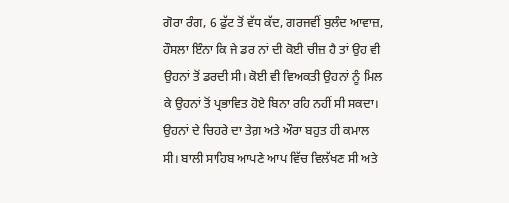ਗੋਰਾ ਰੰਗ, 6 ਫੁੱਟ ਤੋਂ ਵੱਧ ਕੱਦ, ਗਰਜਵੀਂ ਬੁਲੰਦ ਆਵਾਜ਼, ਹੌਸਲਾ ਇੰਨਾ ਕਿ ਜੇ ਡਰ ਨਾਂ ਦੀ ਕੋਈ ਚੀਜ਼ ਹੈ ਤਾਂ ਉਹ ਵੀ ਉਹਨਾਂ ਤੋਂ ਡਰਦੀ ਸੀ। ਕੋਈ ਵੀ ਵਿਅਕਤੀ ਉਹਨਾਂ ਨੂੰ ਮਿਲ ਕੇ ਉਹਨਾਂ ਤੋਂ ਪ੍ਰਭਾਵਿਤ ਹੋਏ ਬਿਨਾ ਰਹਿ ਨਹੀਂ ਸੀ ਸਕਦਾ। ਉਹਨਾਂ ਦੇ ਚਿਹਰੇ ਦਾ ਤੇਗ਼ ਅਤੇ ਔਰਾ ਬਹੁਤ ਹੀ ਕਮਾਲ ਸੀ। ਬਾਲੀ ਸਾਹਿਬ ਆਪਣੇ ਆਪ ਵਿੱਚ ਵਿਲੱਖਣ ਸੀ ਅਤੇ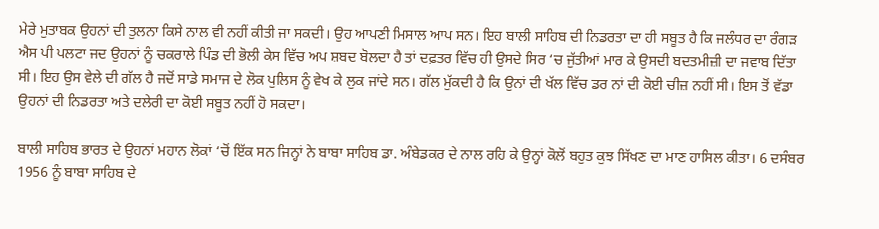ਮੇਰੇ ਮੁਤਾਬਕ ਉਹਨਾਂ ਦੀ ਤੁਲਨਾ ਕਿਸੇ ਨਾਲ ਵੀ ਨਹੀਂ ਕੀਤੀ ਜਾ ਸਕਦੀ। ਉਹ ਆਪਣੀ ਮਿਸਾਲ ਆਪ ਸਨ। ਇਹ ਬਾਲੀ ਸਾਹਿਬ ਦੀ ਨਿਡਰਤਾ ਦਾ ਹੀ ਸਬੂਤ ਹੈ ਕਿ ਜਲੰਧਰ ਦਾ ਰੰਗੜ ਐਸ ਪੀ ਪਲਟਾ ਜਦ ਉਹਨਾਂ ਨੂੰ ਚਕਰਾਲੇ ਪਿੰਡ ਦੀ ਭੋਲੀ ਕੇਸ ਵਿੱਚ ਅਪ ਸ਼ਬਦ ਬੋਲਦਾ ਹੈ ਤਾਂ ਦਫ਼ਤਰ ਵਿੱਚ ਹੀ ਉਸਦੇ ਸਿਰ ‘ਚ ਜੁੱਤੀਆਂ ਮਾਰ ਕੇ ਉਸਦੀ ਬਦਤਮੀਜ਼ੀ ਦਾ ਜਵਾਬ ਦਿੱਤਾ ਸੀ। ਇਹ ਉਸ ਵੇਲੇ ਦੀ ਗੱਲ ਹੈ ਜਦੋਂ ਸਾਡੇ ਸਮਾਜ ਦੇ ਲੋਕ ਪੁਲਿਸ ਨੂੰ ਵੇਖ ਕੇ ਲੁਕ ਜਾਂਦੇ ਸਨ। ਗੱਲ ਮੁੱਕਦੀ ਹੈ ਕਿ ਉਨਾਂ ਦੀ ਖੱਲ ਵਿੱਚ ਡਰ ਨਾਂ ਦੀ ਕੋਈ ਚੀਜ਼ ਨਹੀਂ ਸੀ। ਇਸ ਤੋਂ ਵੱਡਾ ਉਹਨਾਂ ਦੀ ਨਿਡਰਤਾ ਅਤੇ ਦਲੇਰੀ ਦਾ ਕੋਈ ਸਬੂਤ ਨਹੀਂ ਹੋ ਸਕਦਾ।

ਬਾਲੀ ਸਾਹਿਬ ਭਾਰਤ ਦੇ ਉਹਨਾਂ ਮਹਾਨ ਲੋਕਾਂ ‘ਚੋਂ ਇੱਕ ਸਨ ਜਿਨ੍ਹਾਂ ਨੇ ਬਾਬਾ ਸਾਹਿਬ ਡਾ. ਅੰਬੇਡਕਰ ਦੇ ਨਾਲ ਰਹਿ ਕੇ ਉਨ੍ਹਾਂ ਕੋਲੋਂ ਬਹੁਤ ਕੁਝ ਸਿੱਖਣ ਦਾ ਮਾਣ ਹਾਸਿਲ ਕੀਤਾ। 6 ਦਸੰਬਰ 1956 ਨੂੰ ਬਾਬਾ ਸਾਹਿਬ ਦੇ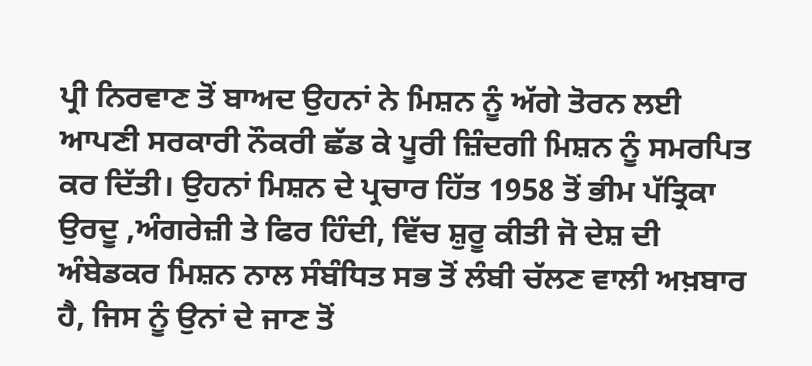ਪ੍ਰੀ ਨਿਰਵਾਣ ਤੋਂ ਬਾਅਦ ਉਹਨਾਂ ਨੇ ਮਿਸ਼ਨ ਨੂੰ ਅੱਗੇ ਤੋਰਨ ਲਈ ਆਪਣੀ ਸਰਕਾਰੀ ਨੌਕਰੀ ਛੱਡ ਕੇ ਪੂਰੀ ਜ਼ਿੰਦਗੀ ਮਿਸ਼ਨ ਨੂੰ ਸਮਰਪਿਤ ਕਰ ਦਿੱਤੀ। ਉਹਨਾਂ ਮਿਸ਼ਨ ਦੇ ਪ੍ਰਚਾਰ ਹਿੱਤ 1958 ਤੋਂ ਭੀਮ ਪੱਤ੍ਰਿਕਾ ਉਰਦੂ ,ਅੰਗਰੇਜ਼ੀ ਤੇ ਫਿਰ ਹਿੰਦੀ, ਵਿੱਚ ਸ਼ੁਰੂ ਕੀਤੀ ਜੋ ਦੇਸ਼ ਦੀ ਅੰਬੇਡਕਰ ਮਿਸ਼ਨ ਨਾਲ ਸੰਬੰਧਿਤ ਸਭ ਤੋਂ ਲੰਬੀ ਚੱਲਣ ਵਾਲੀ ਅਖ਼ਬਾਰ ਹੈ, ਜਿਸ ਨੂੰ ਉਨਾਂ ਦੇ ਜਾਣ ਤੋਂ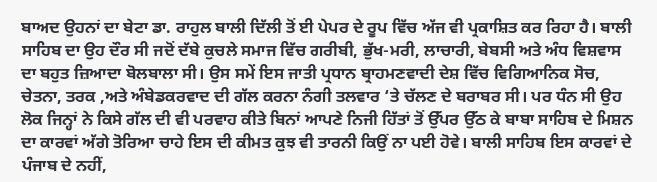ਬਾਅਦ ਉਹਨਾਂ ਦਾ ਬੇਟਾ ਡਾ. ਰਾਹੁਲ ਬਾਲੀ ਦਿੱਲੀ ਤੋਂ ਈ ਪੇਪਰ ਦੇ ਰੂਪ ਵਿੱਚ ਅੱਜ ਵੀ ਪ੍ਰਕਾਸ਼ਿਤ ਕਰ ਰਿਹਾ ਹੈ। ਬਾਲੀ ਸਾਹਿਬ ਦਾ ਉਹ ਦੌਰ ਸੀ ਜਦੋਂ ਦੱਬੇ ਕੁਚਲੇ ਸਮਾਜ ਵਿੱਚ ਗਰੀਬੀ, ਭੁੱਖ-ਮਰੀ, ਲਾਚਾਰੀ, ਬੇਬਸੀ ਅਤੇ ਅੰਧ ਵਿਸ਼ਵਾਸ ਦਾ ਬਹੁਤ ਜ਼ਿਆਦਾ ਬੋਲਬਾਲਾ ਸੀ। ਉਸ ਸਮੇਂ ਇਸ ਜਾਤੀ ਪ੍ਰਧਾਨ ਬ੍ਰਾਹਮਣਵਾਦੀ ਦੇਸ਼ ਵਿੱਚ ਵਿਗਿਆਨਿਕ ਸੋਚ, ਚੇਤਨਾ, ਤਰਕ ,ਅਤੇ ਅੰਬੇਡਕਰਵਾਦ ਦੀ ਗੱਲ ਕਰਨਾ ਨੰਗੀ ਤਲਵਾਰ ‘ਤੇ ਚੱਲਣ ਦੇ ਬਰਾਬਰ ਸੀ। ਪਰ ਧੰਨ ਸੀ ਉਹ ਲੋਕ ਜਿਨ੍ਹਾਂ ਨੇ ਕਿਸੇ ਗੱਲ ਦੀ ਵੀ ਪਰਵਾਹ ਕੀਤੇ ਬਿਨਾਂ ਆਪਣੇ ਨਿਜੀ ਹਿੱਤਾਂ ਤੋਂ ਉੱਪਰ ਉੱਠ ਕੇ ਬਾਬਾ ਸਾਹਿਬ ਦੇ ਮਿਸ਼ਨ ਦਾ ਕਾਰਵਾਂ ਅੱਗੇ ਤੋਰਿਆ ਚਾਹੇ ਇਸ ਦੀ ਕੀਮਤ ਕੁਝ ਵੀ ਤਾਰਨੀ ਕਿਉਂ ਨਾ ਪਈ ਹੋਵੇ। ਬਾਲੀ ਸਾਹਿਬ ਇਸ ਕਾਰਵਾਂ ਦੇ ਪੰਜਾਬ ਦੇ ਨਹੀਂ,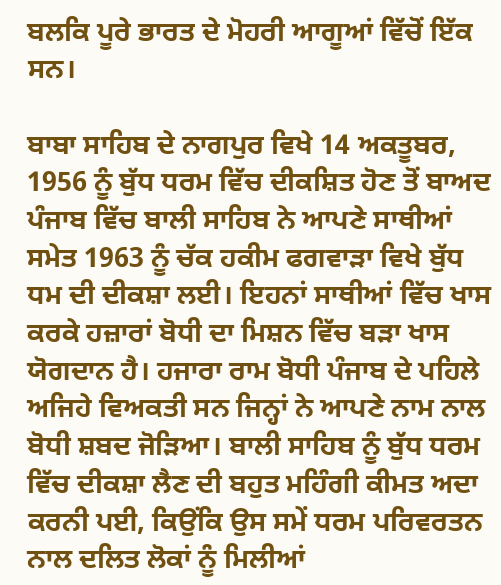ਬਲਕਿ ਪੂਰੇ ਭਾਰਤ ਦੇ ਮੋਹਰੀ ਆਗੂਆਂ ਵਿੱਚੋਂ ਇੱਕ ਸਨ।

ਬਾਬਾ ਸਾਹਿਬ ਦੇ ਨਾਗਪੁਰ ਵਿਖੇ 14 ਅਕਤੂਬਰ, 1956 ਨੂੰ ਬੁੱਧ ਧਰਮ ਵਿੱਚ ਦੀਕਸ਼ਿਤ ਹੋਣ ਤੋਂ ਬਾਅਦ ਪੰਜਾਬ ਵਿੱਚ ਬਾਲੀ ਸਾਹਿਬ ਨੇ ਆਪਣੇ ਸਾਥੀਆਂ ਸਮੇਤ 1963 ਨੂੰ ਚੱਕ ਹਕੀਮ ਫਗਵਾੜਾ ਵਿਖੇ ਬੁੱਧ ਧਮ ਦੀ ਦੀਕਸ਼ਾ ਲਈ। ਇਹਨਾਂ ਸਾਥੀਆਂ ਵਿੱਚ ਖਾਸ ਕਰਕੇ ਹਜ਼ਾਰਾਂ ਬੋਧੀ ਦਾ ਮਿਸ਼ਨ ਵਿੱਚ ਬੜਾ ਖਾਸ ਯੋਗਦਾਨ ਹੈ। ਹਜਾਰਾ ਰਾਮ ਬੋਧੀ ਪੰਜਾਬ ਦੇ ਪਹਿਲੇ ਅਜਿਹੇ ਵਿਅਕਤੀ ਸਨ ਜਿਨ੍ਹਾਂ ਨੇ ਆਪਣੇ ਨਾਮ ਨਾਲ ਬੋਧੀ ਸ਼ਬਦ ਜੋੜਿਆ। ਬਾਲੀ ਸਾਹਿਬ ਨੂੰ ਬੁੱਧ ਧਰਮ ਵਿੱਚ ਦੀਕਸ਼ਾ ਲੈਣ ਦੀ ਬਹੁਤ ਮਹਿੰਗੀ ਕੀਮਤ ਅਦਾ ਕਰਨੀ ਪਈ, ਕਿਉਂਕਿ ਉਸ ਸਮੇਂ ਧਰਮ ਪਰਿਵਰਤਨ ਨਾਲ ਦਲਿਤ ਲੋਕਾਂ ਨੂੰ ਮਿਲੀਆਂ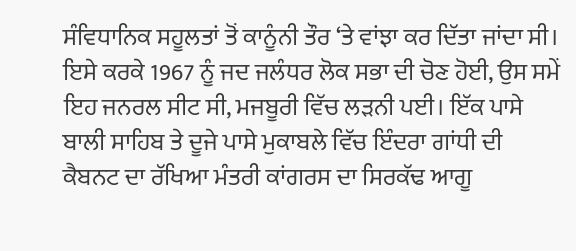ਸੰਵਿਧਾਨਿਕ ਸਹੂਲਤਾਂ ਤੋਂ ਕਾਨੂੰਨੀ ਤੌਰ ‘ਤੇ ਵਾਂਝਾ ਕਰ ਦਿੱਤਾ ਜਾਂਦਾ ਸੀ। ਇਸੇ ਕਰਕੇ 1967 ਨੂੰ ਜਦ ਜਲੰਧਰ ਲੋਕ ਸਭਾ ਦੀ ਚੋਣ ਹੋਈ, ਉਸ ਸਮੇਂ ਇਹ ਜਨਰਲ ਸੀਟ ਸੀ, ਮਜਬੂਰੀ ਵਿੱਚ ਲੜਨੀ ਪਈ। ਇੱਕ ਪਾਸੇ ਬਾਲੀ ਸਾਹਿਬ ਤੇ ਦੂਜੇ ਪਾਸੇ ਮੁਕਾਬਲੇ ਵਿੱਚ ਇੰਦਰਾ ਗਾਂਧੀ ਦੀ ਕੈਬਨਟ ਦਾ ਰੱਖਿਆ ਮੰਤਰੀ ਕਾਂਗਰਸ ਦਾ ਸਿਰਕੱਢ ਆਗੂ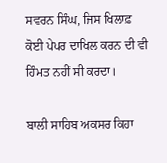ਸਵਰਨ ਸਿੰਘ, ਜਿਸ ਖਿਲਾਫ਼ ਕੋਈ ਪੇਪਰ ਦਾਖਿਲ ਕਰਨ ਦੀ ਵੀ ਹਿੰਮਤ ਨਹੀਂ ਸੀ ਕਰਦਾ।

ਬਾਲੀ ਸਾਹਿਬ ਅਕਸਰ ਕਿਹਾ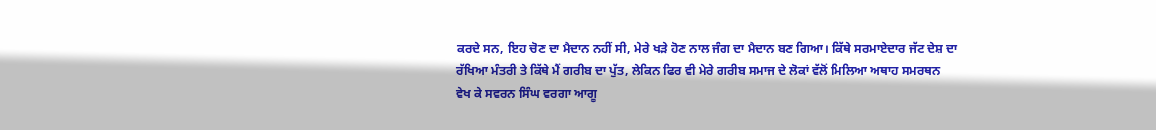ਕਰਦੇ ਸਨ, ਇਹ ਚੋਣ ਦਾ ਮੈਦਾਨ ਨਹੀਂ ਸੀ, ਮੇਰੇ ਖੜੇ ਹੋਣ ਨਾਲ ਜੰਗ ਦਾ ਮੈਦਾਨ ਬਣ ਗਿਆ। ਕਿੱਥੇ ਸਰਮਾਏਦਾਰ ਜੱਟ ਦੇਸ਼ ਦਾ ਰੱਖਿਆ ਮੰਤਰੀ ਤੇ ਕਿੱਥੇ ਮੈਂ ਗਰੀਬ ਦਾ ਪੁੱਤ, ਲੇਕਿਨ ਫਿਰ ਵੀ ਮੇਰੇ ਗਰੀਬ ਸਮਾਜ ਦੇ ਲੋਕਾਂ ਵੱਲੋਂ ਮਿਲਿਆ ਅਥਾਹ ਸਮਰਥਨ ਵੇਖ ਕੇ ਸਵਰਨ ਸਿੰਘ ਵਰਗਾ ਆਗੂ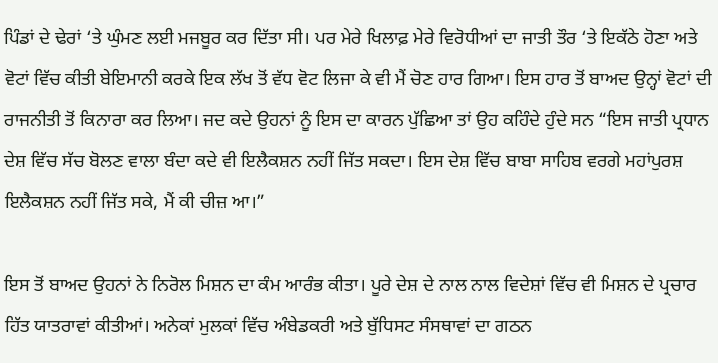ਪਿੰਡਾਂ ਦੇ ਢੇਰਾਂ ‘ਤੇ ਘੁੰਮਣ ਲਈ ਮਜਬੂਰ ਕਰ ਦਿੱਤਾ ਸੀ। ਪਰ ਮੇਰੇ ਖਿਲਾਫ਼ ਮੇਰੇ ਵਿਰੋਧੀਆਂ ਦਾ ਜਾਤੀ ਤੌਰ ‘ਤੇ ਇਕੱਠੇ ਹੋਣਾ ਅਤੇ ਵੋਟਾਂ ਵਿੱਚ ਕੀਤੀ ਬੇਇਮਾਨੀ ਕਰਕੇ ਇਕ ਲੱਖ ਤੋਂ ਵੱਧ ਵੋਟ ਲਿਜਾ ਕੇ ਵੀ ਮੈਂ ਚੋਣ ਹਾਰ ਗਿਆ। ਇਸ ਹਾਰ ਤੋਂ ਬਾਅਦ ਉਨ੍ਹਾਂ ਵੋਟਾਂ ਦੀ ਰਾਜਨੀਤੀ ਤੋਂ ਕਿਨਾਰਾ ਕਰ ਲਿਆ। ਜਦ ਕਦੇ ਉਹਨਾਂ ਨੂੰ ਇਸ ਦਾ ਕਾਰਨ ਪੁੱਛਿਆ ਤਾਂ ਉਹ ਕਹਿੰਦੇ ਹੁੰਦੇ ਸਨ “ਇਸ ਜਾਤੀ ਪ੍ਰਧਾਨ ਦੇਸ਼ ਵਿੱਚ ਸੱਚ ਬੋਲਣ ਵਾਲਾ ਬੰਦਾ ਕਦੇ ਵੀ ਇਲੈਕਸ਼ਨ ਨਹੀਂ ਜਿੱਤ ਸਕਦਾ। ਇਸ ਦੇਸ਼ ਵਿੱਚ ਬਾਬਾ ਸਾਹਿਬ ਵਰਗੇ ਮਹਾਂਪੁਰਸ਼ ਇਲੈਕਸ਼ਨ ਨਹੀਂ ਜਿੱਤ ਸਕੇ, ਮੈਂ ਕੀ ਚੀਜ਼ ਆ।”

ਇਸ ਤੋਂ ਬਾਅਦ ਉਹਨਾਂ ਨੇ ਨਿਰੋਲ ਮਿਸ਼ਨ ਦਾ ਕੰਮ ਆਰੰਭ ਕੀਤਾ। ਪੂਰੇ ਦੇਸ਼ ਦੇ ਨਾਲ ਨਾਲ ਵਿਦੇਸ਼ਾਂ ਵਿੱਚ ਵੀ ਮਿਸ਼ਨ ਦੇ ਪ੍ਰਚਾਰ ਹਿੱਤ ਯਾਤਰਾਵਾਂ ਕੀਤੀਆਂ। ਅਨੇਕਾਂ ਮੁਲਕਾਂ ਵਿੱਚ ਅੰਬੇਡਕਰੀ ਅਤੇ ਬੁੱਧਿਸਟ ਸੰਸਥਾਵਾਂ ਦਾ ਗਠਨ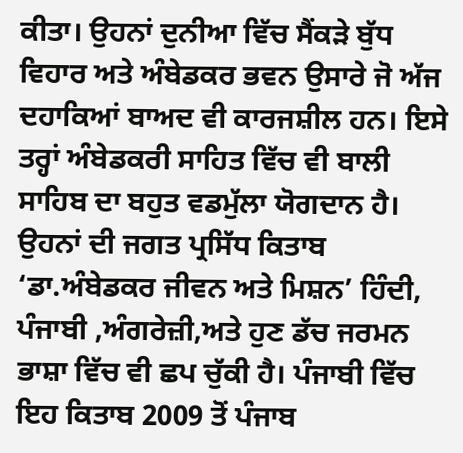ਕੀਤਾ। ਉਹਨਾਂ ਦੁਨੀਆ ਵਿੱਚ ਸੈਂਕੜੇ ਬੁੱਧ ਵਿਹਾਰ ਅਤੇ ਅੰਬੇਡਕਰ ਭਵਨ ਉਸਾਰੇ ਜੋ ਅੱਜ ਦਹਾਕਿਆਂ ਬਾਅਦ ਵੀ ਕਾਰਜਸ਼ੀਲ ਹਨ। ਇਸੇ ਤਰ੍ਹਾਂ ਅੰਬੇਡਕਰੀ ਸਾਹਿਤ ਵਿੱਚ ਵੀ ਬਾਲੀ ਸਾਹਿਬ ਦਾ ਬਹੁਤ ਵਡਮੁੱਲਾ ਯੋਗਦਾਨ ਹੈ। ਉਹਨਾਂ ਦੀ ਜਗਤ ਪ੍ਰਸਿੱਧ ਕਿਤਾਬ ‘ਡਾ.ਅੰਬੇਡਕਰ ਜੀਵਨ ਅਤੇ ਮਿਸ਼ਨ’ ਹਿੰਦੀ, ਪੰਜਾਬੀ ,ਅੰਗਰੇਜ਼ੀ,ਅਤੇ ਹੁਣ ਡੱਚ ਜਰਮਨ ਭਾਸ਼ਾ ਵਿੱਚ ਵੀ ਛਪ ਚੁੱਕੀ ਹੈ। ਪੰਜਾਬੀ ਵਿੱਚ ਇਹ ਕਿਤਾਬ 2009 ਤੋਂ ਪੰਜਾਬ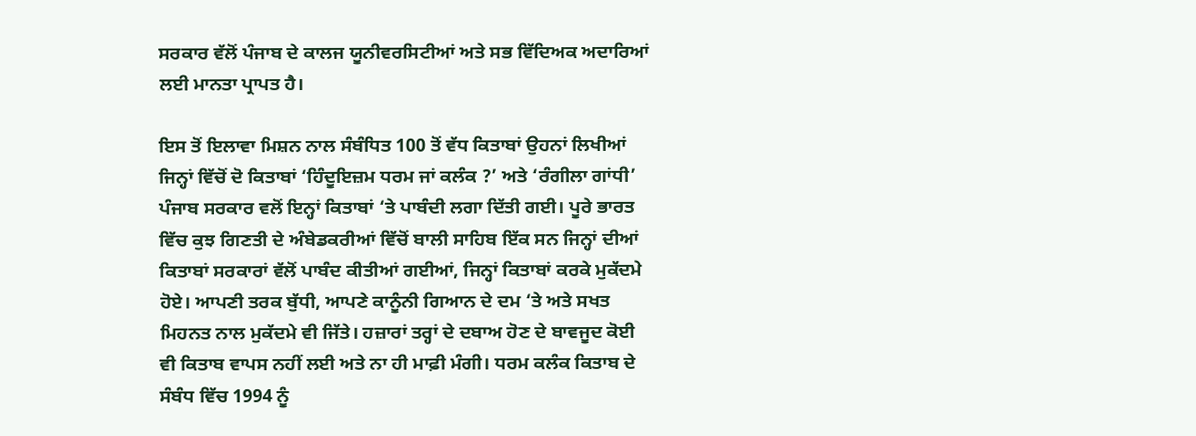ਸਰਕਾਰ ਵੱਲੋਂ ਪੰਜਾਬ ਦੇ ਕਾਲਜ ਯੂਨੀਵਰਸਿਟੀਆਂ ਅਤੇ ਸਭ ਵਿੱਦਿਅਕ ਅਦਾਰਿਆਂ ਲਈ ਮਾਨਤਾ ਪ੍ਰਾਪਤ ਹੈ।

ਇਸ ਤੋਂ ਇਲਾਵਾ ਮਿਸ਼ਨ ਨਾਲ ਸੰਬੰਧਿਤ 100 ਤੋਂ ਵੱਧ ਕਿਤਾਬਾਂ ਉਹਨਾਂ ਲਿਖੀਆਂ ਜਿਨ੍ਹਾਂ ਵਿੱਚੋਂ ਦੋ ਕਿਤਾਬਾਂ ‘ਹਿੰਦੂਇਜ਼ਮ ਧਰਮ ਜਾਂ ਕਲੰਕ ?’ ਅਤੇ ‘ਰੰਗੀਲਾ ਗਾਂਧੀ’ ਪੰਜਾਬ ਸਰਕਾਰ ਵਲੋਂ ਇਨ੍ਹਾਂ ਕਿਤਾਬਾਂ ‘ਤੇ ਪਾਬੰਦੀ ਲਗਾ ਦਿੱਤੀ ਗਈ। ਪੂਰੇ ਭਾਰਤ ਵਿੱਚ ਕੁਝ ਗਿਣਤੀ ਦੇ ਅੰਬੇਡਕਰੀਆਂ ਵਿੱਚੋਂ ਬਾਲੀ ਸਾਹਿਬ ਇੱਕ ਸਨ ਜਿਨ੍ਹਾਂ ਦੀਆਂ ਕਿਤਾਬਾਂ ਸਰਕਾਰਾਂ ਵੱਲੋਂ ਪਾਬੰਦ ਕੀਤੀਆਂ ਗਈਆਂ, ਜਿਨ੍ਹਾਂ ਕਿਤਾਬਾਂ ਕਰਕੇ ਮੁਕੱਦਮੇ ਹੋਏ। ਆਪਣੀ ਤਰਕ ਬੁੱਧੀ, ਆਪਣੇ ਕਾਨੂੰਨੀ ਗਿਆਨ ਦੇ ਦਮ ‘ਤੇ ਅਤੇ ਸਖਤ ਮਿਹਨਤ ਨਾਲ ਮੁਕੱਦਮੇ ਵੀ ਜਿੱਤੇ। ਹਜ਼ਾਰਾਂ ਤਰ੍ਹਾਂ ਦੇ ਦਬਾਅ ਹੋਣ ਦੇ ਬਾਵਜੂਦ ਕੋਈ ਵੀ ਕਿਤਾਬ ਵਾਪਸ ਨਹੀਂ ਲਈ ਅਤੇ ਨਾ ਹੀ ਮਾਫ਼ੀ ਮੰਗੀ। ਧਰਮ ਕਲੰਕ ਕਿਤਾਬ ਦੇ ਸੰਬੰਧ ਵਿੱਚ 1994 ਨੂੰ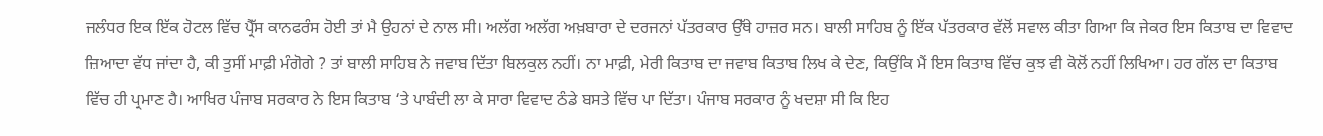ਜਲੰਧਰ ਇਕ ਇੱਕ ਹੋਟਲ ਵਿੱਚ ਪ੍ਰੈੱਸ ਕਾਨਫਰੰਸ ਹੋਈ ਤਾਂ ਮੈ ਉਹਨਾਂ ਦੇ ਨਾਲ ਸੀ। ਅਲੱਗ ਅਲੱਗ ਅਖ਼ਬਾਰਾ ਦੇ ਦਰਜਨਾਂ ਪੱਤਰਕਾਰ ਉੱਥੇ ਹਾਜ਼ਰ ਸਨ। ਬਾਲੀ ਸਾਹਿਬ ਨੂੰ ਇੱਕ ਪੱਤਰਕਾਰ ਵੱਲੋਂ ਸਵਾਲ ਕੀਤਾ ਗਿਆ ਕਿ ਜੇਕਰ ਇਸ ਕਿਤਾਬ ਦਾ ਵਿਵਾਦ ਜ਼ਿਆਦਾ ਵੱਧ ਜਾਂਦਾ ਹੈ, ਕੀ ਤੁਸੀਂ ਮਾਫ਼ੀ ਮੰਗੋਗੇ ? ਤਾਂ ਬਾਲੀ ਸਾਹਿਬ ਨੇ ਜਵਾਬ ਦਿੱਤਾ ਬਿਲਕੁਲ ਨਹੀਂ। ਨਾ ਮਾਫ਼ੀ, ਮੇਰੀ ਕਿਤਾਬ ਦਾ ਜਵਾਬ ਕਿਤਾਬ ਲਿਖ ਕੇ ਦੇਣ, ਕਿਉਂਕਿ ਮੈਂ ਇਸ ਕਿਤਾਬ ਵਿੱਚ ਕੁਝ ਵੀ ਕੋਲੋਂ ਨਹੀਂ ਲਿਖਿਆ। ਹਰ ਗੱਲ ਦਾ ਕਿਤਾਬ ਵਿੱਚ ਹੀ ਪ੍ਰਮਾਣ ਹੈ। ਆਖਿਰ ਪੰਜਾਬ ਸਰਕਾਰ ਨੇ ਇਸ ਕਿਤਾਬ ‘ਤੇ ਪਾਬੰਦੀ ਲਾ ਕੇ ਸਾਰਾ ਵਿਵਾਦ ਠੰਡੇ ਬਸਤੇ ਵਿੱਚ ਪਾ ਦਿੱਤਾ। ਪੰਜਾਬ ਸਰਕਾਰ ਨੂੰ ਖਦਸ਼ਾ ਸੀ ਕਿ ਇਹ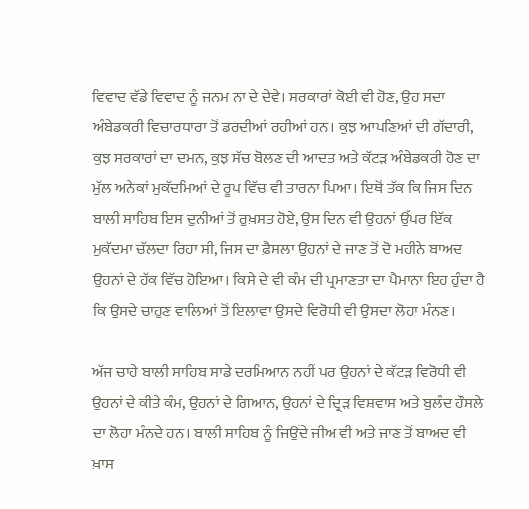ਵਿਵਾਦ ਵੱਡੇ ਵਿਵਾਦ ਨੂੰ ਜਨਮ ਨਾ ਦੇ ਦੇਵੇ। ਸਰਕਾਰਾਂ ਕੋਈ ਵੀ ਹੋਣ, ਉਹ ਸਦਾ ਅੰਬੇਡਕਰੀ ਵਿਚਾਰਧਾਰਾ ਤੋਂ ਡਰਦੀਆਂ ਰਹੀਆਂ ਹਨ। ਕੁਝ ਆਪਣਿਆਂ ਦੀ ਗੱਦਾਰੀ, ਕੁਝ ਸਰਕਾਰਾਂ ਦਾ ਦਮਨ, ਕੁਝ ਸੱਚ ਬੋਲਣ ਦੀ ਆਦਤ ਅਤੇ ਕੱਟੜ ਅੰਬੇਡਕਰੀ ਹੋਣ ਦਾ ਮੁੱਲ ਅਨੇਕਾਂ ਮੁਕੱਦਮਿਆਂ ਦੇ ਰੂਪ ਵਿੱਚ ਵੀ ਤਾਰਨਾ ਪਿਆ। ਇਥੋਂ ਤੱਕ ਕਿ ਜਿਸ ਦਿਨ ਬਾਲੀ ਸਾਹਿਬ ਇਸ ਦੁਨੀਆਂ ਤੋਂ ਰੁਖ਼ਸਤ ਹੋਏ, ਉਸ ਦਿਨ ਵੀ ਉਹਨਾਂ ਉੱਪਰ ਇੱਕ ਮੁਕੱਦਮਾ ਚੱਲਦਾ ਰਿਹਾ ਸੀ, ਜਿਸ ਦਾ ਫ਼ੈਸਲਾ ਉਹਨਾਂ ਦੇ ਜਾਣ ਤੋਂ ਦੋ ਮਹੀਨੇ ਬਾਅਦ ਉਹਨਾਂ ਦੇ ਹੱਕ ਵਿੱਚ ਹੋਇਆ। ਕਿਸੇ ਦੇ ਵੀ ਕੰਮ ਦੀ ਪ੍ਰਮਾਣਤਾ ਦਾ ਪੈਮਾਨਾ ਇਹ ਹੁੰਦਾ ਹੈ ਕਿ ਉਸਦੇ ਚਾਹੁਣ ਵਾਲਿਆਂ ਤੋਂ ਇਲਾਵਾ ਉਸਦੇ ਵਿਰੋਧੀ ਵੀ ਉਸਦਾ ਲੋਹਾ ਮੰਨਣ।

ਅੱਜ ਚਾਹੇ ਬਾਲੀ ਸਾਹਿਬ ਸਾਡੇ ਦਰਮਿਆਨ ਨਹੀਂ ਪਰ ਉਹਨਾਂ ਦੇ ਕੱਟੜ ਵਿਰੋਧੀ ਵੀ ਉਹਨਾਂ ਦੇ ਕੀਤੇ ਕੰਮ, ਉਹਨਾਂ ਦੇ ਗਿਆਨ, ਉਹਨਾਂ ਦੇ ਦ੍ਰਿੜ ਵਿਸ਼ਵਾਸ ਅਤੇ ਬੁਲੰਦ ਹੌਸਲੇ ਦਾ ਲੋਹਾ ਮੰਨਦੇ ਹਨ। ਬਾਲੀ ਸਾਹਿਬ ਨੂੰ ਜਿਉਂਦੇ ਜੀਅ ਵੀ ਅਤੇ ਜਾਣ ਤੋਂ ਬਾਅਦ ਵੀ ਖ਼ਾਸ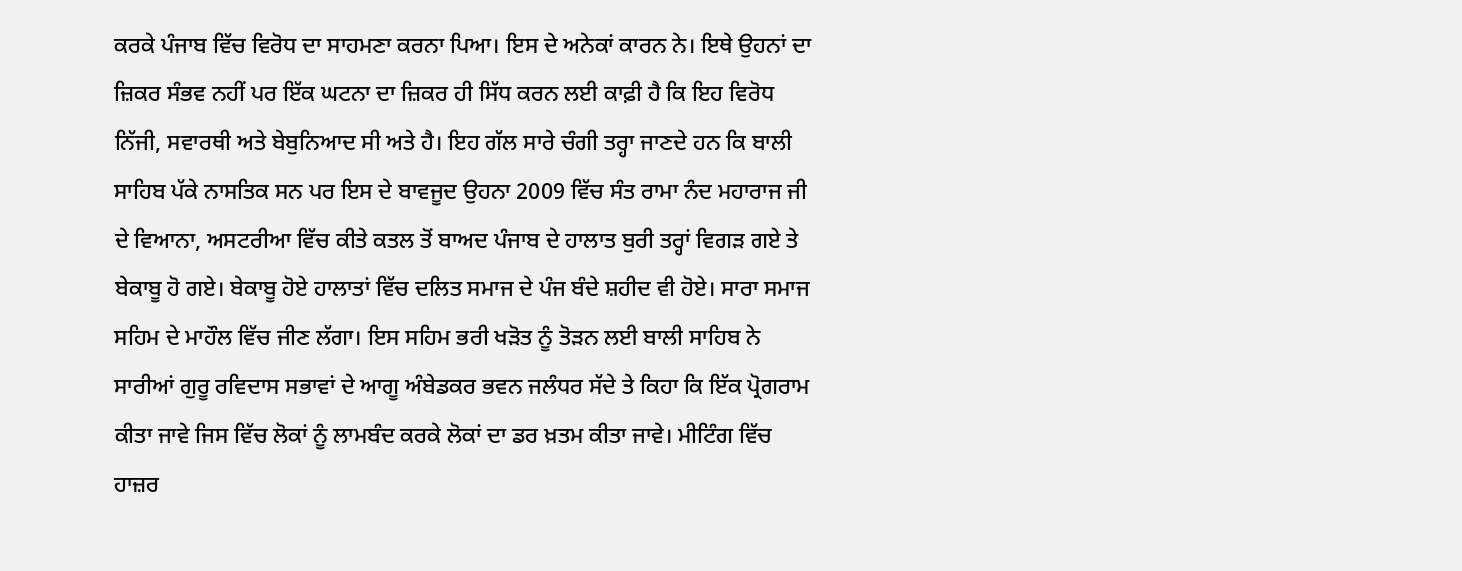ਕਰਕੇ ਪੰਜਾਬ ਵਿੱਚ ਵਿਰੋਧ ਦਾ ਸਾਹਮਣਾ ਕਰਨਾ ਪਿਆ। ਇਸ ਦੇ ਅਨੇਕਾਂ ਕਾਰਨ ਨੇ। ਇਥੇ ਉਹਨਾਂ ਦਾ ਜ਼ਿਕਰ ਸੰਭਵ ਨਹੀਂ ਪਰ ਇੱਕ ਘਟਨਾ ਦਾ ਜ਼ਿਕਰ ਹੀ ਸਿੱਧ ਕਰਨ ਲਈ ਕਾਫ਼ੀ ਹੈ ਕਿ ਇਹ ਵਿਰੋਧ ਨਿੱਜੀ, ਸਵਾਰਥੀ ਅਤੇ ਬੇਬੁਨਿਆਦ ਸੀ ਅਤੇ ਹੈ। ਇਹ ਗੱਲ ਸਾਰੇ ਚੰਗੀ ਤਰ੍ਹਾ ਜਾਣਦੇ ਹਨ ਕਿ ਬਾਲੀ ਸਾਹਿਬ ਪੱਕੇ ਨਾਸਤਿਕ ਸਨ ਪਰ ਇਸ ਦੇ ਬਾਵਜੂਦ ਉਹਨਾ 2009 ਵਿੱਚ ਸੰਤ ਰਾਮਾ ਨੰਦ ਮਹਾਰਾਜ ਜੀ ਦੇ ਵਿਆਨਾ, ਅਸਟਰੀਆ ਵਿੱਚ ਕੀਤੇ ਕਤਲ ਤੋਂ ਬਾਅਦ ਪੰਜਾਬ ਦੇ ਹਾਲਾਤ ਬੁਰੀ ਤਰ੍ਹਾਂ ਵਿਗੜ ਗਏ ਤੇ ਬੇਕਾਬੂ ਹੋ ਗਏ। ਬੇਕਾਬੂ ਹੋਏ ਹਾਲਾਤਾਂ ਵਿੱਚ ਦਲਿਤ ਸਮਾਜ ਦੇ ਪੰਜ ਬੰਦੇ ਸ਼ਹੀਦ ਵੀ ਹੋਏ। ਸਾਰਾ ਸਮਾਜ ਸਹਿਮ ਦੇ ਮਾਹੌਲ ਵਿੱਚ ਜੀਣ ਲੱਗਾ। ਇਸ ਸਹਿਮ ਭਰੀ ਖੜੋਤ ਨੂੰ ਤੋੜਨ ਲਈ ਬਾਲੀ ਸਾਹਿਬ ਨੇ ਸਾਰੀਆਂ ਗੁਰੂ ਰਵਿਦਾਸ ਸਭਾਵਾਂ ਦੇ ਆਗੂ ਅੰਬੇਡਕਰ ਭਵਨ ਜਲੰਧਰ ਸੱਦੇ ਤੇ ਕਿਹਾ ਕਿ ਇੱਕ ਪ੍ਰੋਗਰਾਮ ਕੀਤਾ ਜਾਵੇ ਜਿਸ ਵਿੱਚ ਲੋਕਾਂ ਨੂੰ ਲਾਮਬੰਦ ਕਰਕੇ ਲੋਕਾਂ ਦਾ ਡਰ ਖ਼ਤਮ ਕੀਤਾ ਜਾਵੇ। ਮੀਟਿੰਗ ਵਿੱਚ ਹਾਜ਼ਰ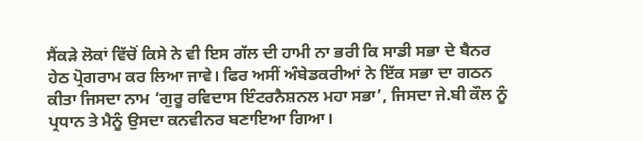ਸੈਂਕੜੇ ਲੋਕਾਂ ਵਿੱਚੋਂ ਕਿਸੇ ਨੇ ਵੀ ਇਸ ਗੱਲ ਦੀ ਹਾਮੀ ਨਾ ਭਰੀ ਕਿ ਸਾਡੀ ਸਭਾ ਦੇ ਬੈਨਰ ਹੇਠ ਪ੍ਰੋਗਰਾਮ ਕਰ ਲਿਆ ਜਾਵੇ। ਫਿਰ ਅਸੀਂ ਅੰਬੇਡਕਰੀਆਂ ਨੇ ਇੱਕ ਸਭਾ ਦਾ ਗਠਨ ਕੀਤਾ ਜਿਸਦਾ ਨਾਮ ‘ਗੁਰੂ ਰਵਿਦਾਸ ਇੰਟਰਨੈਸ਼ਨਲ ਮਹਾ ਸਭਾ’, ਜਿਸਦਾ ਜੇ.ਬੀ ਕੌਲ ਨੂੰ ਪ੍ਰਧਾਨ ਤੇ ਮੈਨੂੰ ਉਸਦਾ ਕਨਵੀਨਰ ਬਣਾਇਆ ਗਿਆ।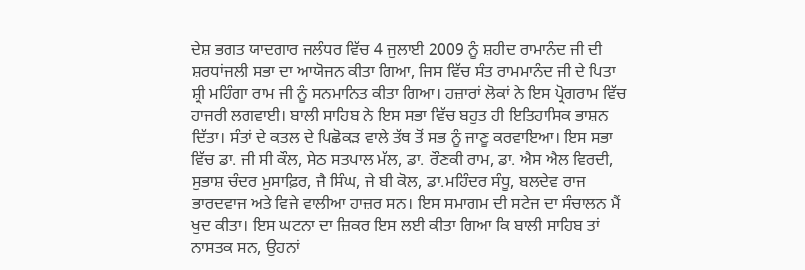ਦੇਸ਼ ਭਗਤ ਯਾਦਗਾਰ ਜਲੰਧਰ ਵਿੱਚ 4 ਜੁਲਾਈ 2009 ਨੂੰ ਸ਼ਹੀਦ ਰਾਮਾਨੰਦ ਜੀ ਦੀ ਸ਼ਰਧਾਂਜਲੀ ਸਭਾ ਦਾ ਆਯੋਜਨ ਕੀਤਾ ਗਿਆ, ਜਿਸ ਵਿੱਚ ਸੰਤ ਰਾਮਮਾਨੰਦ ਜੀ ਦੇ ਪਿਤਾ ਸ਼੍ਰੀ ਮਹਿੰਗਾ ਰਾਮ ਜੀ ਨੂੰ ਸਨਮਾਨਿਤ ਕੀਤਾ ਗਿਆ। ਹਜ਼ਾਰਾਂ ਲੋਕਾਂ ਨੇ ਇਸ ਪ੍ਰੋਗਰਾਮ ਵਿੱਚ ਹਾਜਰੀ ਲਗਵਾਈ। ਬਾਲੀ ਸਾਹਿਬ ਨੇ ਇਸ ਸਭਾ ਵਿੱਚ ਬਹੁਤ ਹੀ ਇਤਿਹਾਸਿਕ ਭਾਸ਼ਨ ਦਿੱਤਾ। ਸੰਤਾਂ ਦੇ ਕਤਲ ਦੇ ਪਿਛੋਕੜ ਵਾਲੇ ਤੱਥ ਤੋਂ ਸਭ ਨੂੰ ਜਾਣੂ ਕਰਵਾਇਆ। ਇਸ ਸਭਾ ਵਿੱਚ ਡਾ. ਜੀ ਸੀ ਕੌਲ, ਸੇਠ ਸਤਪਾਲ ਮੱਲ, ਡਾ. ਰੌਣਕੀ ਰਾਮ, ਡਾ. ਐਸ ਐਲ ਵਿਰਦੀ, ਸੁਭਾਸ਼ ਚੰਦਰ ਮੁਸਾਫ਼ਿਰ, ਜੈ ਸਿੰਘ, ਜੇ ਬੀ ਕੋਲ, ਡਾ.ਮਹਿੰਦਰ ਸੰਧੂ, ਬਲਦੇਵ ਰਾਜ ਭਾਰਦਵਾਜ ਅਤੇ ਵਿਜੇ ਵਾਲੀਆ ਹਾਜ਼ਰ ਸਨ। ਇਸ ਸਮਾਗਮ ਦੀ ਸਟੇਜ ਦਾ ਸੰਚਾਲਨ ਮੈਂ ਖੁਦ ਕੀਤਾ। ਇਸ ਘਟਨਾ ਦਾ ਜ਼ਿਕਰ ਇਸ ਲਈ ਕੀਤਾ ਗਿਆ ਕਿ ਬਾਲੀ ਸਾਹਿਬ ਤਾਂ ਨਾਸਤਕ ਸਨ, ਉਹਨਾਂ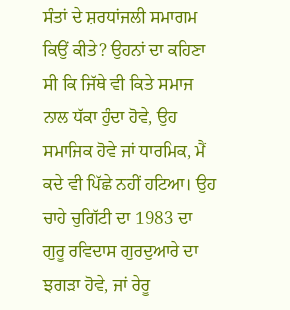ਸੰਤਾਂ ਦੇ ਸ਼ਰਧਾਂਜਲੀ ਸਮਾਗਮ ਕਿਉਂ ਕੀਤੇ? ਉਹਨਾਂ ਦਾ ਕਹਿਣਾ ਸੀ ਕਿ ਜਿੱਥੇ ਵੀ ਕਿਤੇ ਸਮਾਜ ਨਾਲ ਧੱਕਾ ਹੁੰਦਾ ਹੋਵੇ, ਉਹ ਸਮਾਜਿਕ ਹੋਵੇ ਜਾਂ ਧਾਰਮਿਕ, ਮੈਂ ਕਦੇ ਵੀ ਪਿੱਛੇ ਨਹੀਂ ਹਟਿਆ। ਉਹ ਚਾਹੇ ਚੁਗਿੱਟੀ ਦਾ 1983 ਦਾ ਗੁਰੂ ਰਵਿਦਾਸ ਗੁਰਦੁਆਰੇ ਦਾ ਝਗੜਾ ਹੋਵੇ, ਜਾਂ ਰੇਰੂ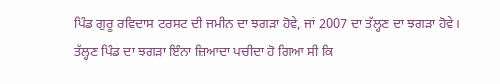ਪਿੰਡ ਗੁਰੂ ਰਵਿਦਾਸ ਟਰਸਟ ਦੀ ਜਮੀਨ ਦਾ ਝਗੜਾ ਹੋਵੇ, ਜਾਂ 2007 ਦਾ ਤੱਲ੍ਹਣ ਦਾ ਝਗੜਾ ਹੋਵੇ। ਤੱਲ੍ਹਣ ਪਿੰਡ ਦਾ ਝਗੜਾ ਇੰਨਾ ਜ਼ਿਆਦਾ ਪਚੀਦਾ ਹੋ ਗਿਆ ਸੀ ਕਿ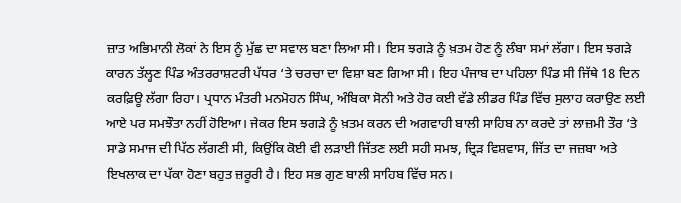ਜ਼ਾਤ ਅਭਿਮਾਨੀ ਲੋਕਾਂ ਨੇ ਇਸ ਨੂੰ ਮੁੱਛ ਦਾ ਸਵਾਲ ਬਣਾ ਲਿਆ ਸੀ। ਇਸ ਝਗੜੇ ਨੂੰ ਖ਼ਤਮ ਹੋਣ ਨੂੰ ਲੰਬਾ ਸਮਾਂ ਲੱਗਾ। ਇਸ ਝਗੜੇ ਕਾਰਨ ਤੱਲ੍ਹਣ ਪਿੰਡ ਅੰਤਰਰਾਸ਼ਟਰੀ ਪੱਧਰ ‘ਤੇ ਚਰਚਾ ਦਾ ਵਿਸ਼ਾ ਬਣ ਗਿਆ ਸੀ। ਇਹ ਪੰਜਾਬ ਦਾ ਪਹਿਲਾ ਪਿੰਡ ਸੀ ਜਿੱਥੇ 18 ਦਿਨ ਕਰਫ਼ਿਊ ਲੱਗਾ ਰਿਹਾ। ਪ੍ਰਧਾਨ ਮੰਤਰੀ ਮਨਮੋਹਨ ਸਿੰਘ, ਅੰਬਿਕਾ ਸੋਨੀ ਅਤੇ ਹੋਰ ਕਈ ਵੱਡੇ ਲੀਡਰ ਪਿੰਡ ਵਿੱਚ ਸੁਲਾਹ ਕਰਾਉਣ ਲਈ ਆਏ ਪਰ ਸਮਝੌਤਾ ਨਹੀਂ ਹੋਇਆ। ਜੇਕਰ ਇਸ ਝਗੜੇ ਨੂੰ ਖ਼ਤਮ ਕਰਨ ਦੀ ਅਗਵਾਹੀ ਬਾਲੀ ਸਾਹਿਬ ਨਾ ਕਰਦੇ ਤਾਂ ਲਾਜ਼ਮੀ ਤੌਰ ‘ਤੇ ਸਾਡੇ ਸਮਾਜ ਦੀ ਪਿੱਠ ਲੱਗਣੀ ਸੀ, ਕਿਉਂਕਿ ਕੋਈ ਵੀ ਲੜਾਈ ਜਿੱਤਣ ਲਈ ਸਹੀ ਸਮਝ, ਦ੍ਰਿੜ ਵਿਸ਼ਵਾਸ, ਜਿੱਤ ਦਾ ਜਜ਼ਬਾ ਅਤੇ ਇਖਲਾਕ ਦਾ ਪੱਕਾ ਹੋਣਾ ਬਹੁਤ ਜ਼ਰੂਰੀ ਹੈ। ਇਹ ਸਭ ਗੁਣ ਬਾਲੀ ਸਾਹਿਬ ਵਿੱਚ ਸਨ।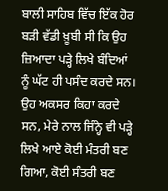ਬਾਲੀ ਸਾਹਿਬ ਵਿੱਚ ਇੱਕ ਹੋਰ ਬੜੀ ਵੱਡੀ ਖ਼ੂਬੀ ਸੀ ਕਿ ਉਹ ਜ਼ਿਆਦਾ ਪੜ੍ਹੇ ਲਿਖੇ ਬੰਦਿਆਂ ਨੂੰ ਘੱਟ ਹੀ ਪਸੰਦ ਕਰਦੇ ਸਨ। ਉਹ ਅਕਸਰ ਕਿਹਾ ਕਰਦੇ ਸਨ, ਮੇਰੇ ਨਾਲ ਜਿੰਨ੍ਹੇ ਵੀ ਪੜ੍ਹੇ ਲਿਖੇ ਆਏ ਕੋਈ ਮੰਤਰੀ ਬਣ ਗਿਆ, ਕੋਈ ਸੰਤਰੀ ਬਣ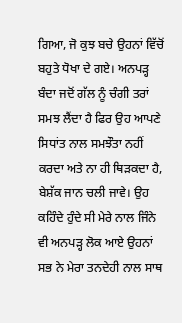ਗਿਆ, ਜੋ ਕੁਝ ਬਚੇ ਉਹਨਾਂ ਵਿੱਚੋਂ ਬਹੁਤੇ ਧੋਖਾ ਦੇ ਗਏ। ਅਨਪੜ੍ਹ ਬੰਦਾ ਜਦੋਂ ਗੱਲ ਨੂੰ ਚੰਗੀ ਤਰਾਂ ਸਮਝ ਲੈਂਦਾ ਹੈ ਫਿਰ ਉਹ ਆਪਣੇ ਸਿਧਾਂਤ ਨਾਲ ਸਮਝੌਤਾ ਨਹੀਂ ਕਰਦਾ ਅਤੇ ਨਾ ਹੀ ਥਿੜਕਦਾ ਹੈ, ਬੇਸ਼ੱਕ ਜਾਨ ਚਲੀ ਜਾਵੇ। ਉਹ ਕਹਿੰਦੇ ਹੁੰਦੇ ਸੀ ਮੇਰੇ ਨਾਲ ਜਿੰਨੇ ਵੀ ਅਨਪੜ੍ਹ ਲੋਕ ਆਏ ਉਹਨਾਂ ਸਭ ਨੇ ਮੇਰਾ ਤਨਦੇਹੀ ਨਾਲ ਸਾਥ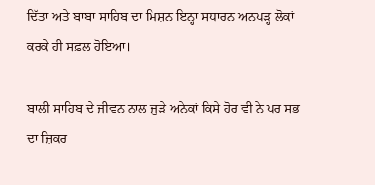ਦਿੱਤਾ ਅਤੇ ਬਾਬਾ ਸਾਹਿਬ ਦਾ ਮਿਸ਼ਨ ਇਨ੍ਹਾ ਸਧਾਰਨ ਅਨਪੜ੍ਹ ਲੋਕਾਂ ਕਰਕੇ ਹੀ ਸਫ਼ਲ ਹੋਇਆ।

ਬਾਲੀ ਸਾਹਿਬ ਦੇ ਜੀਵਨ ਨਾਲ ਜੁੜੇ ਅਨੇਕਾਂ ਕਿਸੇ ਹੋਰ ਵੀ ਨੇ ਪਰ ਸਭ ਦਾ ਜ਼ਿਕਰ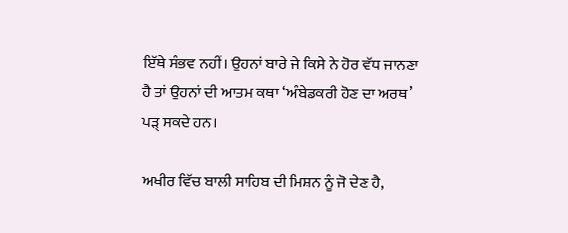ਇੱਥੇ ਸੰਭਵ ਨਹੀਂ। ਉਹਨਾਂ ਬਾਰੇ ਜੇ ਕਿਸੇ ਨੇ ਹੋਰ ਵੱਧ ਜਾਨਣਾ ਹੈ ਤਾਂ ਉਹਨਾਂ ਦੀ ਆਤਮ ਕਥਾ ‘ਅੰਬੇਡਕਰੀ ਹੋਣ ਦਾ ਅਰਥ’ ਪੜ੍ ਸਕਦੇ ਹਨ।

ਅਖੀਰ ਵਿੱਚ ਬਾਲੀ ਸਾਹਿਬ ਦੀ ਮਿਸ਼ਨ ਨੂੰ ਜੋ ਦੇਣ ਹੈ,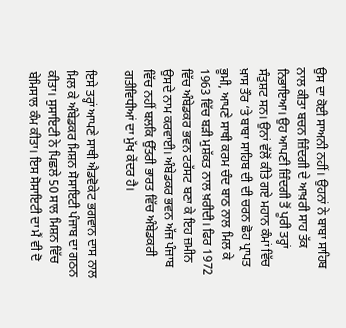ਉਸ ਦਾ ਕੋਈ ਸਾਅਨੀ ਨਹੀਂ। ਉਹਨਾਂ ਨੇ ਬਾਬਾ ਸਾਹਿਬ ਨਾਲ ਕੀਤਾ ਬਚਨ ਜ਼ਿੰਦਗੀ ਦੇ ਆਖ਼ਰੀ ਸਾਹ ਤੱਕ ਨਿਭਾਇਆ। ਉਹ ਆਪਣੀ ਜ਼ਿੰਦਗੀ ਤੋਂ ਪੂਰੀ ਤਰ੍ਹਾਂ ਸੰਤੁਸ਼ਟ ਸਨ। ਉਨਾਂ ਵੱਲੋਂ ਕੀਤੇ ਗਏ ਮਹਾਨ ਕੰਮਾਂ ਵਿੱਚ ਖ਼ਾਸ ਤੌਰ ‘ਤੇ ਬਾਬਾ ਸਾਹਿਬ ਦੀ ਦੀ ਚਰਨ ਛੋਹ ਪ੍ਰਾਪਤ ਭੂਮੀ, ਆਪਣੇ ਸਾਥੀ ਕਰਮ ਚੰਦ ਬਾਠ ਨਾਲ ਮਿਲ ਕੇ 1963 ਵਿੱਚ ਬੜੀ ਮੁਸ਼ੱਕਤ ਨਾਲ ਖ਼ਰੀਦੀ। ਫਿਰ 1972 ਵਿੱਚ ਅੰਬੇਡਕਰ ਭਵਨ ਟਰੱਸਟ ਬਣਾ ਕੇ ਇਹ ਜ਼ਮੀਨ ਉਸਦੇ ਨਾਮ ਕਰਵਾਈ। ਅੰਬੇਡਕਰ ਭਵਨ ਅੱਜ ਪੰਜਾਬ ਵਿੱਚ ਨਹੀਂ ਬਲਕਿ ਉੱਤਰੀ ਭਾਰਤ ਵਿੱਚ ਅੰਬੇਡਕਰੀ ਗਤੀਵਿਧੀਆਂ ਦਾ ਮੁੱਖ ਕੇਂਦਰ ਹੈ।

ਇਸੇ ਤਰ੍ਹਾਂ ਆਪਣੇ ਸਾਥੀ ਐਡਵੋਕੇਟ ਭਗਵਾਨ ਦਾਸ ਨਾਲ ਮਿਲ ਕੇ ਅੰਬੇਡਕਰ ਮਿਸ਼ਨ ਸੋਸਾਇਟੀ ਪੰਜਾਬ ਦਾ ਗਠਨ ਕੀਤਾ। ਸੁਸਾਇਟੀ ਨੇ ਪਿਛਲੇ 50 ਸਾਲ ਮਿਸ਼ਨ ਵਿੱਚ ਬੇਮਿਸਾਲ ਕੰਮ ਕੀਤਾ। ਇਸ ਸੋਸਾਇਟੀ ਦਾ ਮੈਂ ਵੀ ਦੋ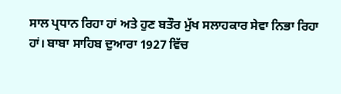ਸਾਲ ਪ੍ਰਧਾਨ ਰਿਹਾ ਹਾਂ ਅਤੇ ਹੁਣ ਬਤੌਰ ਮੁੱਖ ਸਲਾਹਕਾਰ ਸੇਵਾ ਨਿਭਾ ਰਿਹਾ ਹਾਂ। ਬਾਬਾ ਸਾਹਿਬ ਦੁਆਰਾ 1927 ਵਿੱਚ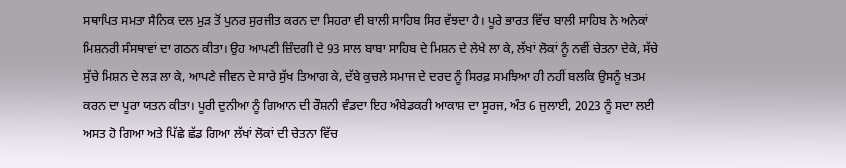ਸਥਾਪਿਤ ਸਮਤਾ ਸੈਨਿਕ ਦਲ ਮੁੜ ਤੋਂ ਪੁਨਰ ਸੁਰਜੀਤ ਕਰਨ ਦਾ ਸਿਹਰਾ ਵੀ ਬਾਲੀ ਸਾਹਿਬ ਸਿਰ ਵੱਝਦਾ ਹੈ। ਪੂਰੇ ਭਾਰਤ ਵਿੱਚ ਬਾਲੀ ਸਾਹਿਬ ਨੇ ਅਨੇਕਾਂ ਮਿਸ਼ਨਰੀ ਸੰਸਥਾਵਾਂ ਦਾ ਗਠਨ ਕੀਤਾ। ਉਹ ਆਪਣੀ ਜ਼ਿੰਦਗੀ ਦੇ 93 ਸਾਲ ਬਾਬਾ ਸਾਹਿਬ ਦੇ ਮਿਸ਼ਨ ਦੇ ਲੇਖੇ ਲਾ ਕੇ, ਲੱਖਾਂ ਲੋਕਾਂ ਨੂੰ ਨਵੀਂ ਚੇਤਨਾ ਦੇਕੇ, ਸੱਚੇ ਸੁੱਚੇ ਮਿਸ਼ਨ ਦੇ ਲੜ ਲਾ ਕੇ, ਆਪਣੇ ਜੀਵਨ ਦੇ ਸਾਰੇ ਸੁੱਖ ਤਿਆਗ ਕੇ, ਦੱਬੇ ਕੁਚਲੇ ਸਮਾਜ ਦੇ ਦਰਦ ਨੂੰ ਸਿਰਫ਼ ਸਮਝਿਆ ਹੀ ਨਹੀਂ ਬਲਕਿ ਉਸਨੂੰ ਖ਼ਤਮ ਕਰਨ ਦਾ ਪੂਰਾ ਯਤਨ ਕੀਤਾ। ਪੂਰੀ ਦੁਨੀਆ ਨੂੰ ਗਿਆਨ ਦੀ ਰੌਸ਼ਨੀ ਵੰਡਦਾ ਇਹ ਅੰਬੇਡਕਰੀ ਆਕਾਸ਼ ਦਾ ਸੂਰਜ, ਅੰਤ 6 ਜੁਲਾਈ, 2023 ਨੂੰ ਸਦਾ ਲਈ ਅਸਤ ਹੋ ਗਿਆ ਅਤੇ ਪਿੱਛੇ ਛੱਡ ਗਿਆ ਲੱਖਾਂ ਲੋਕਾਂ ਦੀ ਚੇਤਨਾ ਵਿੱਚ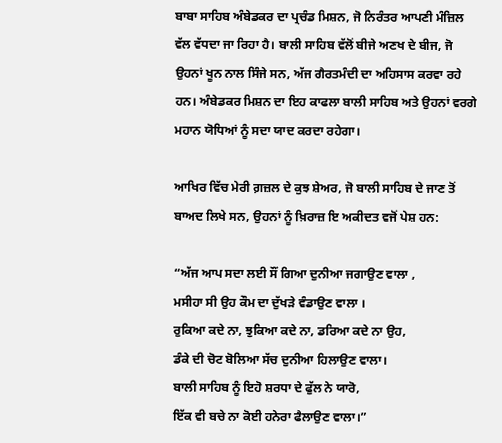ਬਾਬਾ ਸਾਹਿਬ ਅੰਬੇਡਕਰ ਦਾ ਪ੍ਰਚੰਡ ਮਿਸ਼ਨ, ਜੋ ਨਿਰੰਤਰ ਆਪਣੀ ਮੰਜ਼ਿਲ ਵੱਲ ਵੱਧਦਾ ਜਾ ਰਿਹਾ ਹੈ। ਬਾਲੀ ਸਾਹਿਬ ਵੱਲੋਂ ਬੀਜੇ ਅਣਖ ਦੇ ਬੀਜ, ਜੋ ਉਹਨਾਂ ਖੂਨ ਨਾਲ ਸਿੰਜੇ ਸਨ, ਅੱਜ ਗੈਰਤਮੰਦੀ ਦਾ ਅਹਿਸਾਸ ਕਰਵਾ ਰਹੇ ਹਨ। ਅੰਬੇਡਕਰ ਮਿਸ਼ਨ ਦਾ ਇਹ ਕਾਫਲਾ ਬਾਲੀ ਸਾਹਿਬ ਅਤੇ ਉਹਨਾਂ ਵਰਗੇ ਮਹਾਨ ਯੋਧਿਆਂ ਨੂੰ ਸਦਾ ਯਾਦ ਕਰਦਾ ਰਹੇਗਾ।

ਆਖਿਰ ਵਿੱਚ ਮੇਰੀ ਗ਼ਜ਼ਲ ਦੇ ਕੁਝ ਸ਼ੇਅਰ, ਜੋ ਬਾਲੀ ਸਾਹਿਬ ਦੇ ਜਾਣ ਤੋਂ ਬਾਅਦ ਲਿਖੇ ਸਨ, ਉਹਨਾਂ ਨੂੰ ਖ਼ਿਰਾਜ਼ ਇ ਅਕੀਦਤ ਵਜੋਂ ਪੇਸ਼ ਹਨ:

“ਅੱਜ ਆਪ ਸਦਾ ਲਈ ਸੌਂ ਗਿਆ ਦੁਨੀਆ ਜਗਾਉਣ ਵਾਲਾ ,
ਮਸੀਹਾ ਸੀ ਉਹ ਕੌਮ ਦਾ ਦੁੱਖੜੇ ਵੰਡਾਉਣ ਵਾਲਾ ।
ਰੁਕਿਆ ਕਦੇ ਨਾ, ਝੁਕਿਆ ਕਦੇ ਨਾ, ਡਰਿਆ ਕਦੇ ਨਾ ਉਹ,
ਡੰਕੇ ਦੀ ਚੋਟ ਬੋਲਿਆ ਸੱਚ ਦੁਨੀਆ ਹਿਲਾਉਣ ਵਾਲਾ।
ਬਾਲੀ ਸਾਹਿਬ ਨੂੰ ਇਹੋ ਸ਼ਰਧਾ ਦੇ ਫੁੱਲ ਨੇ ਯਾਰੋ,
ਇੱਕ ਵੀ ਬਚੇ ਨਾ ਕੋਈ ਹਨੇਰਾ ਫੈਲਾਉਣ ਵਾਲਾ।”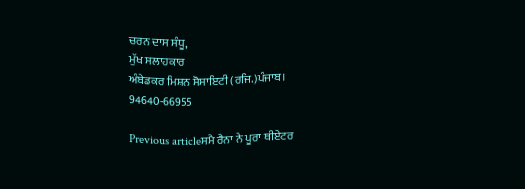ਚਰਨ ਦਾਸ ਸੰਧੂ,
ਮੁੱਖ ਸਲਾਹਕਾਰ
ਅੰਬੇਡਕਰ ਮਿਸ਼ਨ ਸੋਸਾਇਟੀ (ਰਜਿ.)ਪੰਜਾਬ।
94640-66955

Previous articleਸਮੈ ਰੈਨਾ ਨੇ ਪੂਰਾ ਥੀਏਟਰ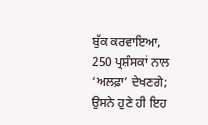ਬੁੱਕ ਕਰਵਾਇਆ, 250 ਪ੍ਰਸ਼ੰਸਕਾਂ ਨਾਲ ‘ਅਲਫ਼ਾ’ ਦੇਖਣਗੇ; ਉਸਨੇ ਹੁਣੇ ਹੀ ਇਹ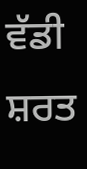ਵੱਡੀ ਸ਼ਰਤ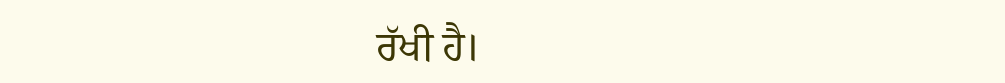ਰੱਖੀ ਹੈ।